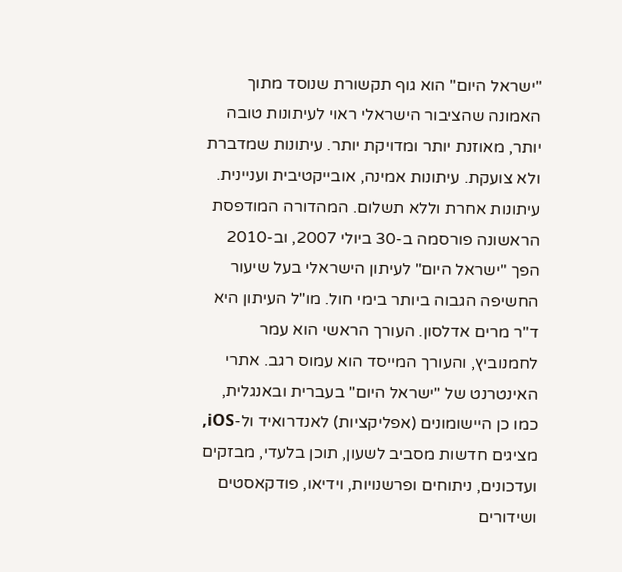"ישראל היום" הוא גוף תקשורת שנוסד מתוך האמונה שהציבור הישראלי ראוי לעיתונות טובה יותר, מאוזנת יותר ומדויקת יותר. עיתונות שמדברת ולא צועקת. עיתונות אמינה, אובייקטיבית ועניינית. עיתונות אחרת וללא תשלום. המהדורה המודפסת הראשונה פורסמה ב-30 ביולי 2007, וב-2010 הפך "ישראל היום" לעיתון הישראלי בעל שיעור החשיפה הגבוה ביותר בימי חול. מו"ל העיתון היא ד"ר מרים אדלסון. העורך הראשי הוא עמר לחמנוביץ, והעורך המייסד הוא עמוס רגב. אתרי האינטרנט של "ישראל היום" בעברית ובאנגלית, כמו כן היישומונים (אפליקציות) לאנדרואיד ול-iOS, מציגים חדשות מסביב לשעון, תוכן בלעדי, מבזקים ועדכונים, ניתוחים ופרשנויות, וידיאו, פודקאסטים ושידורים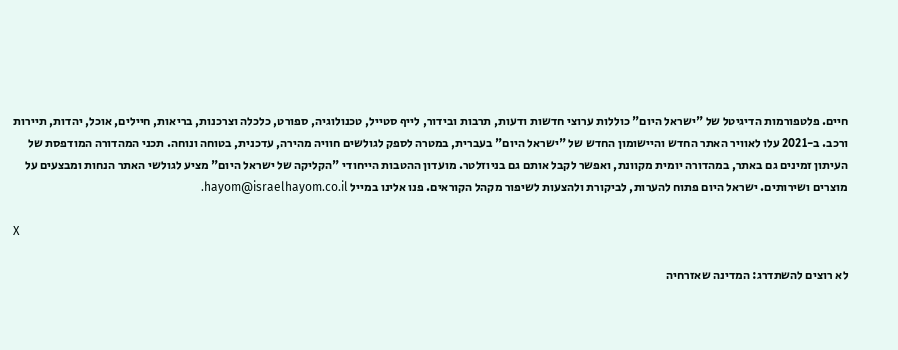חיים. פלטפורמות הדיגיטל של "ישראל היום" כוללות ערוצי חדשות ודעות, תרבות ובידור, לייף סטייל, טכנולוגיה, ספורט, כלכלה וצרכנות, בריאות, חיילים, אוכל, יהדות, תיירות ורכב. ב-2021 עלו לאוויר האתר החדש והיישומון החדש של "ישראל היום" בעברית, במטרה לספק לגולשים חוויה מהירה, עדכנית, בטוחה ונוחה. תכני המהדורה המודפסת של העיתון זמינים גם באתר, במהדורה יומית מקוונת, ואפשר לקבל אותם גם בניוזלטר. מועדון ההטבות הייחודי "הקליקה של ישראל היום" מציע לגולשי האתר הנחות ומבצעים על מוצרים ושירותים. ישראל היום פתוח להערות, לביקורת ולהצעות לשיפור מקהל הקוראים. פנו אלינו במייל hayom@israelhayom.co.il.

X

לא רוצים להשתדרג: המדינה שאזרחיה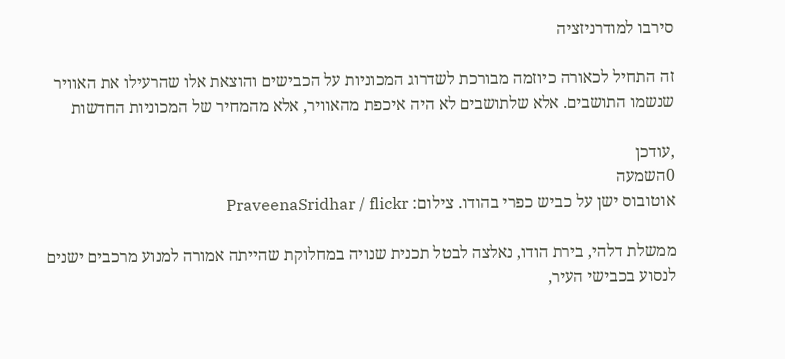סירבו למודרניזציה

זה התחיל לכאורה כיוזמה מבורכת לשדרוג המכוניות על הכבישים והוצאת אלו שהרעילו את האוויר שנשמו התושבים. אלא שלתושבים לא היה איכפת מהאוויר, אלא מהמחיר של המכוניות החדשות

,עודכן
0השמעה
אוטובוס ישן על כביש כפרי בהודו. צילום: PraveenaSridhar / flickr

ממשלת דלהי, בירת הודו, נאלצה לבטל תכנית שנויה במחלוקת שהייתה אמורה למנוע מרכבים ישנים לנסוע בכבישי העיר,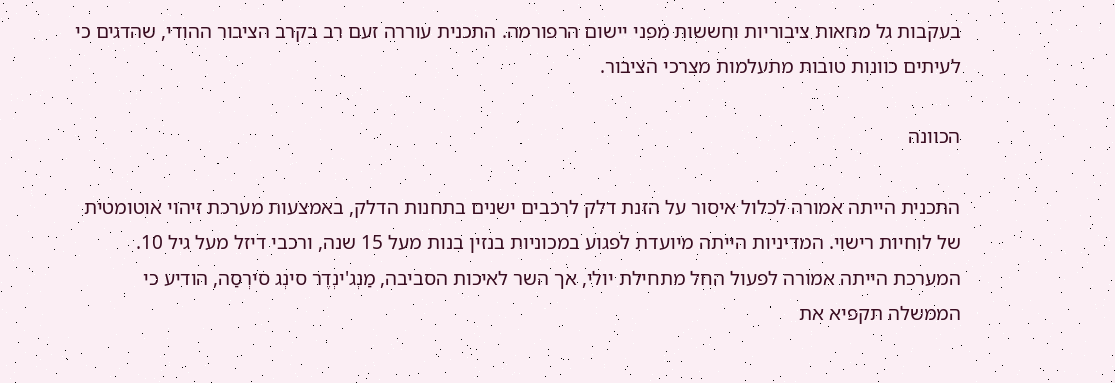בעקבות גל מחאות ציבוריות וחששות מפני יישום הרפורמה. התכנית עוררה זעם רב בקרב הציבור ההודי, שהדגים כי לעיתים כוונות טובות מתעלמות מצרכי הציבור.

הכוונה

התכנית הייתה אמורה לכלול איסור על הזנת דלק לרכבים ישנים בתחנות הדלק, באמצעות מערכת זיהוי אוטומטית של לוחיות רישוי. המדיניות הייתה מיועדת לפגוע במכוניות בנזין בנות מעל 15 שנה, ורכבי דיזל מעל גיל 10. המערכת הייתה אמורה לפעול החל מתחילת יולי, אך השר לאיכות הסביבה, מַנְג'ינְדֶר סינְג סירְסַה, הודיע כי הממשלה תקפיא את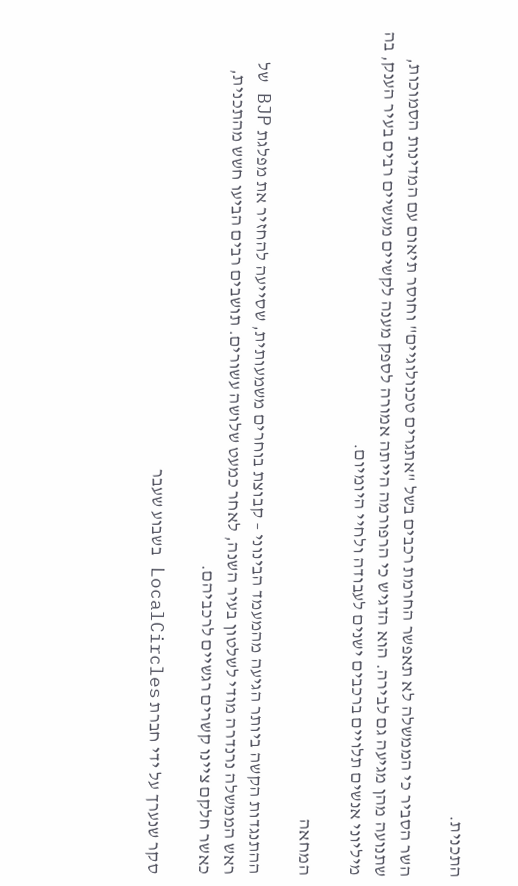התכנית.

השר הסביר כי הממשלה לא תאפשר החרמת רכבים בשל "אתגרים טכנולוגיים" וחוסר תיאום עם המדינות הסמוכות, שתנועה מהן מגיעה גם לבירה. הוא הדגיש כי הרפורמה הייתה אמורה לספק מענה לקשיים מעשיים רבים בעיר הענק, בה מיליוני אנשים תלויים ברכבים ישנים לעבודה ולחיי היומיום.

המחאה

ההתנגדות הקשה ביותר הגיעה מהמעמד הבינוני – קבוצת בוחרים משמעותית, שסייעה להחזיר את מפלגת BJP של ראש הממשלה נרנדרה מודי לשלטון בעיר השנה, לאחר כמעט שלושה עשורים. תושבים רבים הביעו חשש מהתכנית, כאשר חלקם ציינו קשרים רגשיים לרכביהם.

סקר שנערך על ידי חברת LocalCircles בשבוע שעבר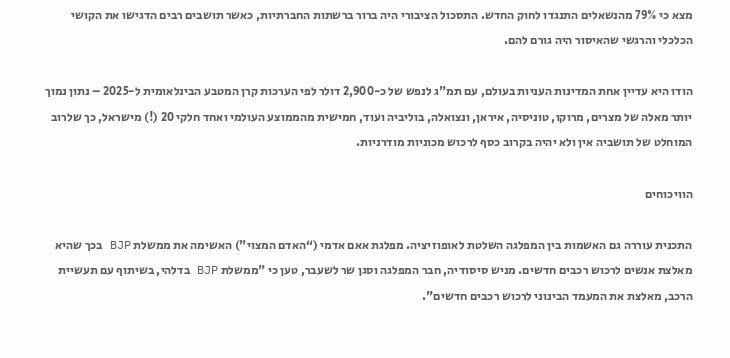מצא כי 79% מהנשאלים התנגדו לחוק החדש. התסכול הציבורי היה ברור ברשתות החברתיות, כאשר תושבים רבים הדגישו את הקושי הכלכלי והרגשי שהאיסור היה גורם להם.

הודו היא עדיין אחת המדינות העניות בעולם, עם תמ"ג לנפש של כ-2,900 דולר לפי הערכות קרן המטבע הבינלאומית ל-2025 – נתון נמוך יותר מאלה של מצרים, מרוקו, טוניסיה, איראן, ונצואלה, בוליביה ועוד, חמישית מהממוצע העולמי ואחד חלקי 20 (!) מישראל, כך שלרוב המוחלט של תושביה אין ולא יהיה בקרוב כסף לרכוש מכוניות מודרניות.

הוויכוחים

התכנית עוררה גם האשמות בין המפלגה השלטת לאופוזיציה. מפלגת אאם אדמי (“האדם המצוי") האשימה את ממשלת BJP בכך שהיא מאלצת אנשים לרכוש רכבים חדשים. מניש סיסודיה, חבר המפלגה וסגן שר לשעבר, טען כי "ממשלת BJP בדלהי, בשיתוף עם תעשיית הרכב, מאלצת את המעמד הבינוני לרכוש רכבים חדשים".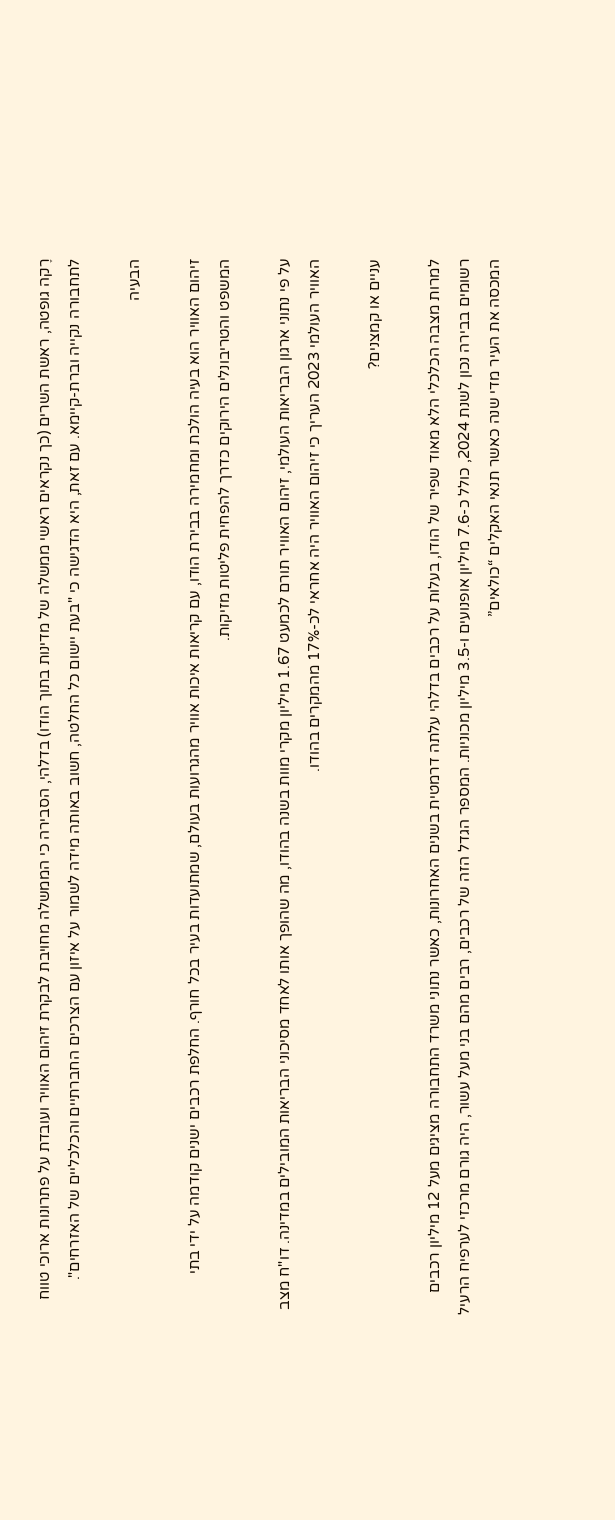רֶקה גופטה, ראשת השרים (כך נקראים ראשי ממשלה של מדינות בתוך הודו) בדלהי, הסבירה כי הממשלה מחויבת לבקרת זיהום האוויר ועובדת על פתרונות ארוכי טווח לתחבורה נקייה וברת-קיימא. עם זאת, היא הדגישה כי "בעת יישום כל החלטה, חשוב באותה מידה לשמור על איזון עם הצרכים החברתיים והכלכליים של האזרחים".

הבעיה

זיהום האוויר הוא בעיה הולכת ומחמירה בבירת הודו, עם קריאות איכות אוויר מהגרועות בעולם, שמתועדות בעיר בכל חורף. החלפת רכבים ישנים קודמה על ידי בתי המשפט והטריבונלים הירוקים כדרך להפחית פליטות מזיקות.

על פי נתוני ארגון הבריאות העולמי, זיהום האוויר תורם לכמעט 1.67 מיליון מקרי מוות בשנה בהודו, מה שהופך אותו לאחד מסיכוני הבריאות המובילים במדינה. דו"ח מצב האוויר העולמי 2023 העריך כי זיהום האוויר היה אחראי לכ-17% מהמקרים בהודו.

עניים או קמצנים?

למרות מצבה הכלכלי הלא מאוד שפיר של הודו, בעלות על רכבים בדלהי עלתה דרמטית בשנים האחרונות, כאשר נתוני משרד התחבורה מציגים מעל 12 מיליון רכבים רשומים בבירה נכון לשנת 2024, כולל כ-7.6 מיליון אופנועים ו-3.5 מיליון מכוניות. המספר הגדל הזה של רכבים, רבים מהם בני מעל עשור, היה גורם מרכזי לערפיח הרעיל המכסה את העיר מדי שנה כאשר תנאי האקלים “כולאים”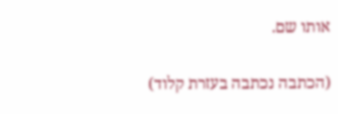אותו שם.

(הכתבה נכתבה בעזרת קלוד)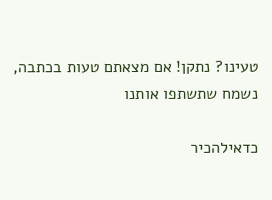טעינו? נתקן! אם מצאתם טעות בכתבה, נשמח שתשתפו אותנו

כדאילהכיר